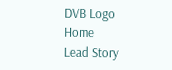DVB Logo
Home
Lead Story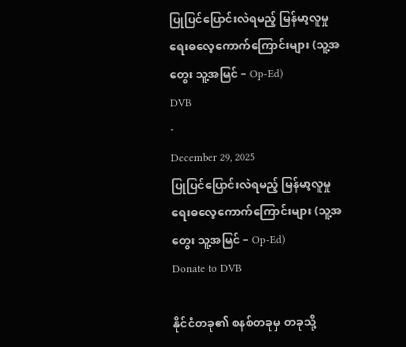ပြုပြင်ပြောင်းလဲရမည့် မြန်မာ့လူမှုရေးဓလေ့ကောက်ကြောင်းများ (သူ့အတွေး သူ့အမြင် – Op-Ed)
DVB
·
December 29, 2025
ပြုပြင်ပြောင်းလဲရမည့် မြန်မာ့လူမှုရေးဓလေ့ကောက်ကြောင်းများ (သူ့အတွေး သူ့အမြင် – Op-Ed)
Donate to DVB

နိုင်ငံတခု၏ စနစ်တခုမှ တခုသို့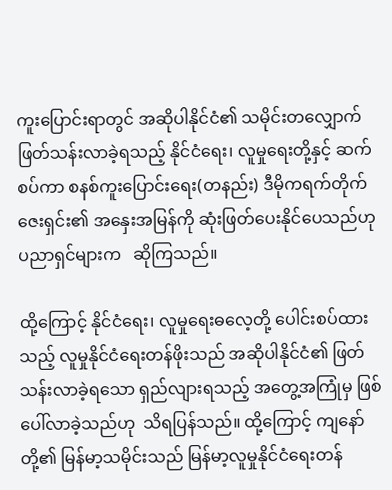ကူးပြောင်းရာတွင် အဆိုပါနိုင်ငံ၏ သမိုင်းတလျှောက် ဖြတ်သန်းလာခဲ့ရသည့် နိုင်ငံရေး၊ လူမှုရေးတို့နှင့် ဆက်စပ်ကာ စနစ်ကူးပြောင်းရေး(တနည်း) ဒီမိုကရက်တိုက်ဇေးရှင်း၏ အနှေးအမြန်ကို ဆုံးဖြတ်ပေးနိုင်ပေသည်ဟု ပညာရှင်များက   ဆိုကြသည်။

ထို့ကြောင့် နိုင်ငံရေး၊ လူမှုရေးဓလေ့တို့ ပေါင်းစပ်ထားသည့် လူမှုနိုင်ငံရေးတန်ဖိုးသည် အဆိုပါနိုင်ငံ၏ ဖြတ်သန်းလာခဲ့ရသော ရှည်လျားရသည့် အတွေ့အကြုံမှ ဖြစ်ပေါ်လာခဲ့သည်ဟု  သိရပြန်သည်။ ထို့ကြောင့် ကျနော်တို့၏ မြန်မာ့သမိုင်းသည် မြန်မာ့လူမှုနိုင်ငံရေးတန်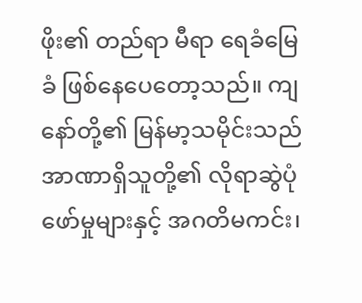ဖိုး၏ တည်ရာ မီရာ ရေခံမြေခံ ဖြစ်နေပေတော့သည်။ ကျနော်တို့၏ မြန်မာ့သမိုင်းသည် အာဏာရှိသူတို့၏ လိုရာဆွဲပုံဖော်မှုများနှင့် အဂတိမကင်း၊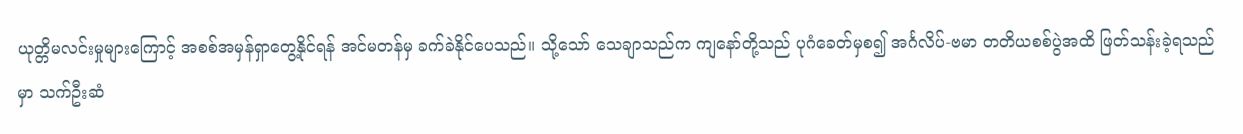ယုတ္တိမလင်းမှုများကြောင့် အစစ်အမှန်ရှာတွေ့နိုင်ရန် အင်မတန်မှ ခက်ခဲနိုင်ပေသည်။ သို့သော် သေချာသည်က ကျနော်တို့သည် ပုဂံခေတ်မှစ၍ အင်္ဂလိပ်-ဗမာ တတိယစစ်ပွဲအထိ ဖြတ်သန်းခဲ့ရသည်မှာ သက်ဦးဆံ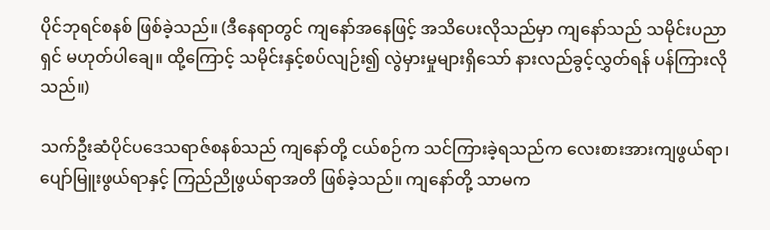ပိုင်ဘုရင်စနစ် ဖြစ်ခဲ့သည်။ (ဒီနေရာတွင် ကျနော်အနေဖြင့် အသိပေးလိုသည်မှာ ကျနော်သည် သမိုင်းပညာရှင် မဟုတ်ပါချေ။ ထို့ကြောင့် သမိုင်းနှင့်စပ်လျဉ်း၍ လွဲမှားမှုများရှိသော် နားလည်ခွင့်လွှတ်ရန် ပန်ကြားလိုသည်။)

သက်ဦးဆံပိုင်ပဒေသရာဇ်စနစ်သည် ကျနော်တို့ ငယ်စဉ်က သင်ကြားခဲ့ရသည်က လေးစားအားကျဖွယ်ရာ၊ ပျော်မြူးဖွယ်ရာနှင့် ကြည်ညိုဖွယ်ရာအတိ ဖြစ်ခဲ့သည်။ ကျနော်တို့ သာမက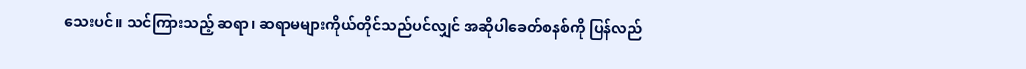သေးပင်။ သင်ကြားသည့် ဆရာ၊ ဆရာမများကိုယ်တိုင်သည်ပင်လျှင် အဆိုပါခေတ်စနစ်ကို ပြန်လည်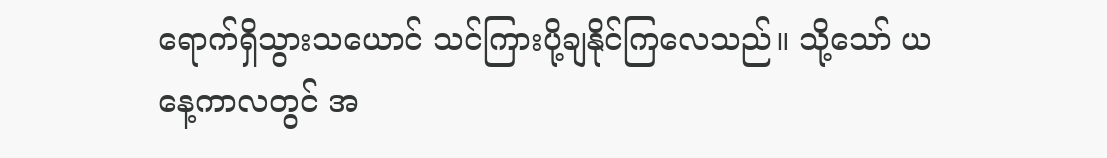ရောက်ရှိသွားသယောင် သင်ကြားပို့ချနိုင်ကြလေသည်။ သို့သော် ယနေ့ကာလတွင် အ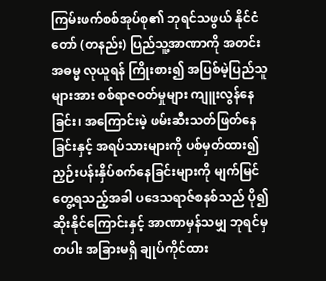ကြမ်းဖက်စစ်အုပ်စု၏ ဘုရင်သဖွယ် နိုင်ငံတော် (တနည်း) ပြည်သူ့အာဏာကို အတင်းအဓမ္မ လုယူရန် ကြိုးစား၍ အပြစ်မဲ့ပြည်သူများအား စစ်ရာဇဝတ်မှုများ ကျူးလွန်နေခြင်း၊ အကြောင်းမဲ့ ဖမ်းဆီးသတ်ဖြတ်နေခြင်းနှင့် အရပ်သားများကို ပစ်မှတ်ထား၍ ညှဉ်းပန်းနှိပ်စက်နေခြင်းများကို မျက်မြင်တွေ့ရသည့်အခါ ပဒေသရာဇ်စနစ်သည် ပို၍ဆိုးနိုင်ကြောင်းနှင့် အာဏာမှန်သမျှ ဘုရင်မှတပါး အခြားမရှိ ချုပ်ကိုင်ထား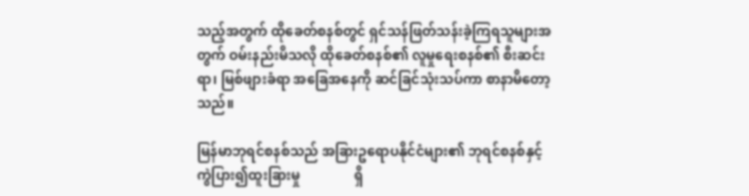သည့်အတွက် ထိုခေတ်စနစ်တွင် ရှင်သန်ဖြတ်သန်းခဲ့ကြရသူများအတွက် ဝမ်းနည်းမိသလို ထိုခေတ်စနစ်၏ လူမှုရေးစနစ်၏ စီးဆင်းရာ၊ မြစ်ဖျားခံရာ အခြေအနေကို ဆင်ခြင်သုံးသပ်ကာ စာနာမိတော့သည်။

မြန်မာဘုရင်စနစ်သည် အခြားဥရောပနိုင်ငံများ၏ ဘုရင်စနစ်နှင့် ကွဲပြား၍ထူးခြားမှု                ရှိ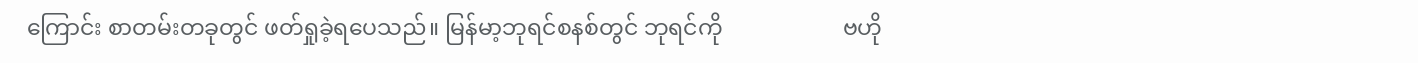ကြောင်း စာတမ်းတခုတွင် ဖတ်ရှုခဲ့ရပေသည်။ မြန်မာ့ဘုရင်စနစ်တွင် ဘုရင်ကို                     ဗဟို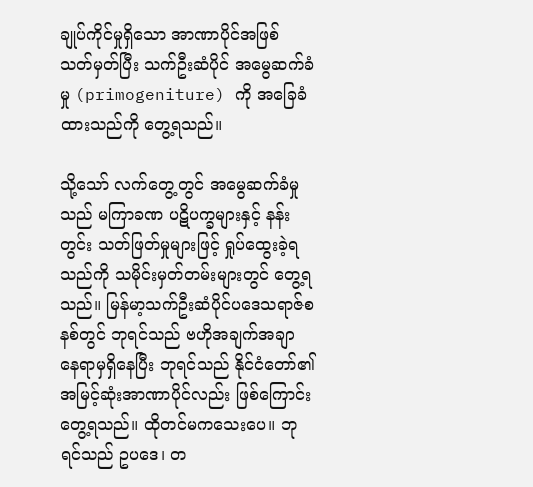ချုပ်ကိုင်မှုရှိသော အာဏာပိုင်အဖြစ် သတ်မှတ်ပြီး သက်ဦးဆံပိုင် အမွေဆက်ခံမှု (primogeniture) ကို အခြေခံထားသည်ကို တွေ့ရသည်။

သို့သော် လက်တွေ့တွင် အမွေဆက်ခံမှုသည် မကြာခဏ ပဋိပက္ခများနှင့် နန်းတွင်း သတ်ဖြတ်မှုများဖြင့် ရှုပ်ထွေးခဲ့ရသည်ကို သမိုင်းမှတ်တမ်းများတွင် တွေ့ရသည်။ မြန်မာ့သက်ဦးဆံပိုင်ပဒေသရာဇ်စနစ်တွင် ဘုရင်သည် ဗဟိုအချက်အချာ နေရာမှရှိနေပြီး ဘုရင်သည် နိုင်ငံတော်၏ အမြင့်ဆုံးအာဏာပိုင်လည်း ဖြစ်ကြောင်း တွေ့ရသည်။ ထိုတင်မကသေးပေ။ ဘုရင်သည် ဥပဒေ၊ တ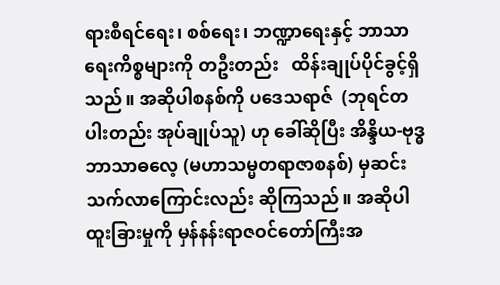ရားစီရင်ရေး၊ စစ်ရေး၊ ဘဏ္ဍာရေးနှင့် ဘာသာရေးကိစ္စများကို တဦးတည်း   ထိန်းချုပ်ပိုင်ခွင့်ရှိသည်။ အဆိုပါစနစ်ကို ပဒေသရာဇ်  (ဘုရင်တပါးတည်း အုပ်ချုပ်သူ) ဟု ခေါ်ဆိုပြီး အိန္ဒိယ-ဗုဒ္ဓဘာသာဓလေ့ (မဟာသမ္မတရာဇာစနစ်) မှဆင်းသက်လာကြောင်းလည်း ဆိုကြသည်။ အဆိုပါထူးခြားမှုကို မှန်နန်းရာဇဝင်တော်ကြီးအ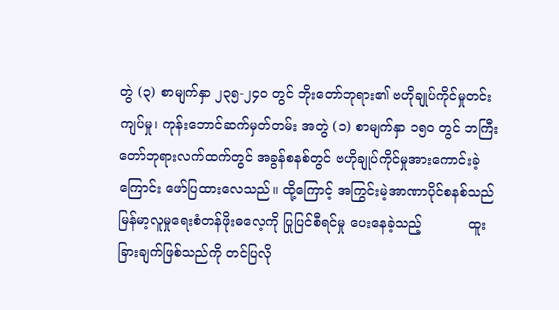တွဲ (၃) စာမျက်နှာ ၂၃၅-၂၄၀ တွင် ဘိုးတော်ဘုရား၏ ဗဟိုချုပ်ကိုင်မှုတင်းကျပ်မှု၊ ကုန်းဘောင်ဆက်မှတ်တမ်း အတွဲ (၁) စာမျက်နှာ ၁၅၀ တွင် ဘကြီးတော်ဘုရားလက်ထက်တွင် အခွန်စနစ်တွင် ဗဟိုချုပ်ကိုင်မှုအားကောင်းခဲ့ကြောင်း ဖော်ပြထားလေသည်။ ထို့ကြောင့် အကြွင်းမဲ့အာဏာပိုင်စနစ်သည် မြန်မာ့လူမှုရေးစံတန်ဖိုးဓလေ့ကို ပြုပြင်စီရင်မှု ပေးနေခဲ့သည့်           ထူးခြားချက်ဖြစ်သည်ကို တင်ပြလို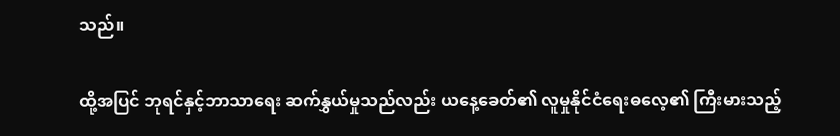သည်။

ထို့အပြင် ဘုရင်နှင့်ဘာသာရေး ဆက်နွှယ်မှုသည်လည်း ယနေ့ခေတ်၏ လူမှုနိုင်ငံရေးဓလေ့၏ ကြီးမားသည့်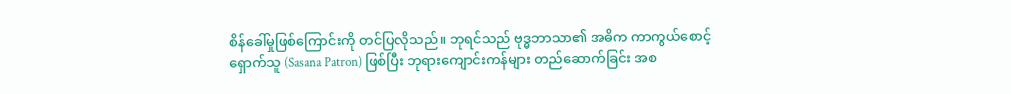စိန်ခေါ်မှုဖြစ်ကြောင်းကို တင်ပြလိုသည်။ ဘုရင်သည် ဗုဒ္ဓဘာသာ၏ အဓိက ကာကွယ်စောင့်ရှောက်သူ (Sasana Patron) ဖြစ်ပြီး ဘုရားကျောင်းကန်များ တည်ဆောက်ခြင်း အစ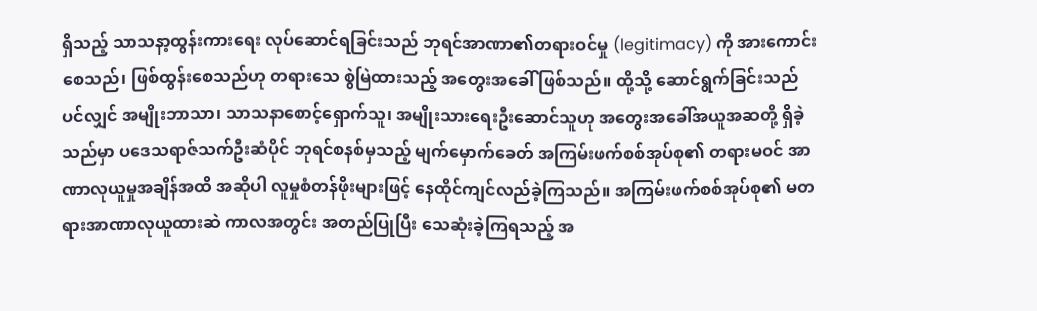ရှိသည့် သာသနာ့ထွန်းကားရေး လုပ်ဆောင်ရခြင်းသည် ဘုရင်အာဏာ၏တရားဝင်မှု (legitimacy) ကို အားကောင်းစေသည်၊ ဖြစ်ထွန်းစေသည်ဟု တရားသေ စွဲမြဲထားသည့် အတွေးအခေါ် ဖြစ်သည်။ ထို့သို့ ဆောင်ရွက်ခြင်းသည်ပင်လျှင် အမျိုးဘာသာ၊ သာသနာစောင့်ရှောက်သူ၊ အမျိုးသားရေးဦးဆောင်သူဟု အတွေးအခေါ်အယူအဆတို့ ရှိခဲ့သည်မှာ ပဒေသရာဇ်သက်ဦးဆံပိုင် ဘုရင်စနစ်မှသည့် မျက်မှောက်ခေတ် အကြမ်းဖက်စစ်အုပ်စု၏ တရားမဝင် အာဏာလုယူမှုအချိန်အထိ အဆိုပါ လူမှုစံတန်ဖိုးများဖြင့် နေထိုင်ကျင်လည်ခဲ့ကြသည်။ အကြမ်းဖက်စစ်အုပ်စု၏ မတရားအာဏာလုယူထားဆဲ ကာလအတွင်း အတည်ပြုပြီး သေဆုံးခဲ့ကြရသည့် အ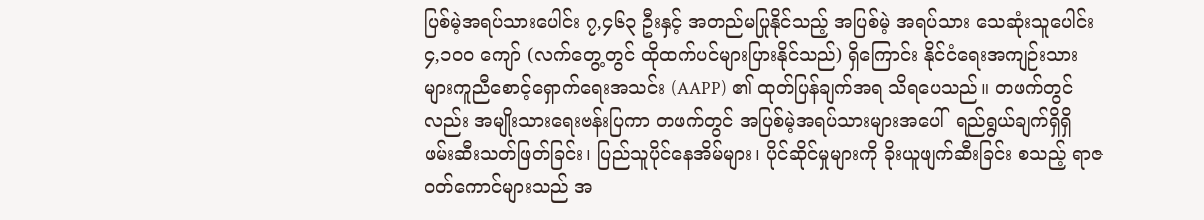ပြစ်မဲ့အရပ်သားပေါင်း ၇,၄၆၃ ဦးနှင့် အတည်မပြုနိုင်သည့် အပြစ်မဲ့ အရပ်သား သေဆုံးသူပေါင်း ၄,၁၀၀ ကျော် (လက်တွေ့တွင် ထိုထက်ပင်များပြားနိုင်သည်) ရှိကြောင်း နိုင်ငံရေးအကျဉ်းသားများကူညီစောင့်ရှောက်ရေးအသင်း (AAPP) ၏ ထုတ်ပြန်ချက်အရ သိရပေသည်။ တဖက်တွင်လည်း အမျိုးသားရေးဗန်းပြကာ တဖက်တွင် အပြစ်မဲ့အရပ်သားများအပေါ်  ရည်ရွယ်ချက်ရှိရှိ ဖမ်းဆီးသတ်ဖြတ်ခြင်း၊ ပြည်သူပိုင်နေအိမ်များ၊ ပိုင်ဆိုင်မှုများကို ခိုးယူဖျက်ဆီးခြင်း စသည့် ရာဇဝတ်ကောင်များသည် အ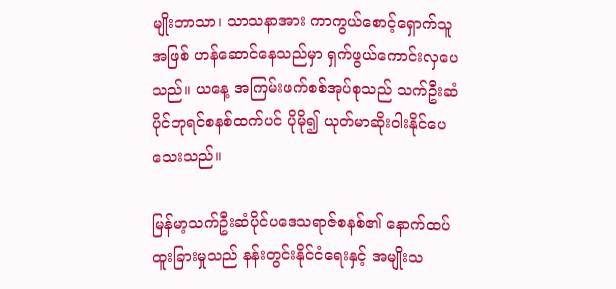မျိုးဘာသာ၊ သာသနာအား ကာကွယ်စောင့်ရှောက်သူအဖြစ် ဟန်ဆောင်နေသည်မှာ ရှက်ဖွယ်ကောင်းလှပေသည်။ ယနေ့ အကြမ်းဖက်စစ်အုပ်စုသည် သက်ဦးဆံပိုင်ဘုရင်စနစ်ထက်ပင် ပိုမို၍ ယုတ်မာဆိုးဝါးနိုင်ပေသေးသည်။

မြန်မာ့သက်ဦးဆံပိုင်ပဒေသရာဇ်စနစ်၏ နောက်ထပ်ထူးခြားမှုသည် နန်းတွင်းနိုင်ငံရေးနှင့် အမျိုးသ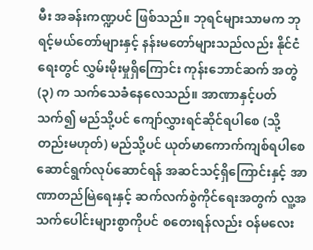မီး အခန်းကဏ္ဍပင် ဖြစ်သည်။ ဘုရင်များသာမက ဘုရင့်မယ်တော်များနှင့် နန်းမတော်များသည်လည်း နိုင်ငံရေးတွင် လွှမ်းမိုးမှုရှိကြောင်း ကုန်းဘောင်ဆက် အတွဲ (၃) က သက်သေခံနေလေသည်။ အာဏာနှင့်ပတ်သက်၍ မည်သို့ပင် ကျော်လွှားရင်ဆိုင်ရပါစေ (သို့တည်းမဟုတ်) မည်သို့ပင် ယုတ်မာကောက်ကျစ်ရပါစေ ဆောင်ရွက်လုပ်ဆောင်ရန် အဆင်သင့်ရှိကြောင်းနှင့် အာဏာတည်မြဲရေးနှင့် ဆက်လက်စွဲကိုင်ရေးအတွက် လူ့အသက်ပေါင်းများစွာကိုပင် စတေးရန်လည်း ဝန်မလေး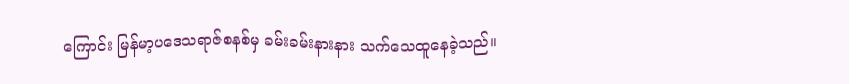ကြောင်း မြန်မာ့ပဒေသရာဇ်စနစ်မှ ခမ်းခမ်းနားနား သက်သေထူနေခဲ့သည်။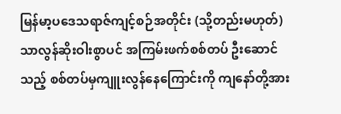မြန်မာ့ပဒေသရာဇ်ကျင့်စဉ်အတိုင်း (သို့တည်းမဟုတ်) သာလွန်ဆိုးဝါးစွာပင် အကြမ်းဖက်စစ်တပ် ဦးဆောင်သည့် စစ်တပ်မှကျူးလွန်နေကြောင်းကို ကျနော်တို့အား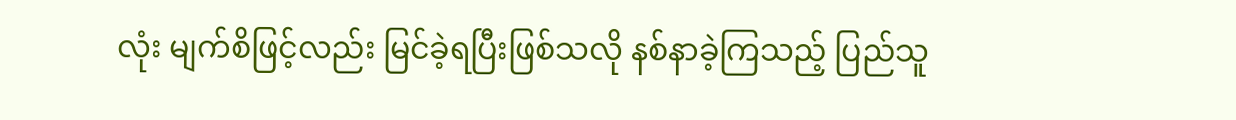လုံး မျက်စိဖြင့်လည်း မြင်ခဲ့ရပြီးဖြစ်သလို နစ်နာခဲ့ကြသည့် ပြည်သူ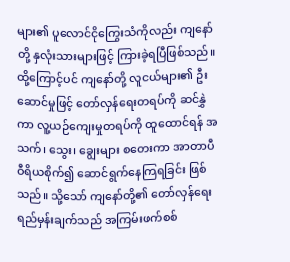များ၏ ပူလောင်ငိုကြွေးသံကိုလည်း ကျနော်တို့ နှလုံးသားများဖြင့် ကြားခဲ့ရပြီဖြစ်သည်။ ထို့ကြောင့်ပင် ကျနော်တို့ လူငယ်များ၏ ဦးဆောင်မှုဖြင့် တော်လှန်ရေးတရပ်ကို ဆင်နွှဲကာ လူ့ယဉ်ကျေးမှုတရပ်ကို ထူထောင်ရန် အသက်၊ သွေး၊ ချွေးများ စတေးကာ အာတာပီဝီရိယစိုက်၍ ဆောင်ရွက်နေကြရခြင်း ဖြစ်သည်။ သို့သော် ကျနော်တို့၏ တော်လှန်ရေးရည်မှန်းချက်သည် အကြမ်းဖက်စစ်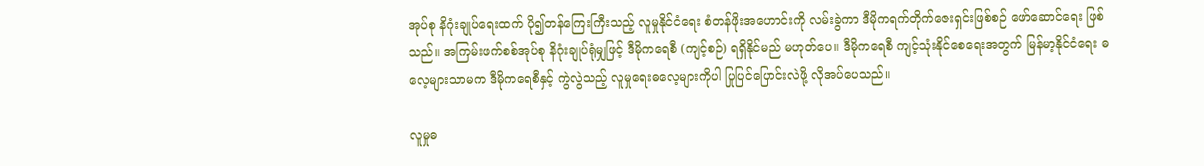အုပ်စု နိဂုံးချုပ်ရေးထက် ပို၍တန်ကြေးကြီးသည့် လူမှုနိုင်ငံရေး စံတန်ဖိုးအဟောင်းကို လမ်းခွဲကာ ဒီမိုကရက်တိုက်ဇေးရှင်းဖြစ်စဉ် ဖော်ဆောင်ရေး ဖြစ်သည်။ အကြမ်းဖက်စစ်အုပ်စု နိဂုံးချုပ်ရုံမျှဖြင့် ဒီမိုကရေစီ (ကျင့်စဉ်) ရရှိနိုင်မည် မဟုတ်ပေ။ ဒီမိုကရေစီ ကျင့်သုံးနိုင်စေရေးအတွက် မြန်မာ့နိုင်ငံရေး ဓလေ့များသာမက ဒီမိုကရေစီနှင့် ကွဲလွဲသည့် လူမှုရေးဓလေ့များကိုပါ ပြုပြင်ပြောင်းလဲဖို့ လိုအပ်ပေသည်။

လူမှုဓ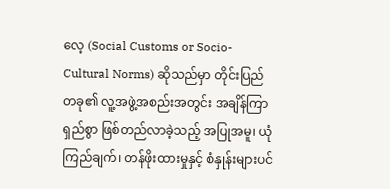လေ့ (Social Customs or Socio-Cultural Norms) ဆိုသည်မှာ တိုင်းပြည်တခု၏ လူ့အဖွဲ့အစည်းအတွင်း အချိန်ကြာရှည်စွာ ဖြစ်တည်လာခဲ့သည့် အပြုအမူ၊ ယုံကြည်ချက်၊ တန်ဖိုးထားမှုနှင့် စံနှုန်းများပင်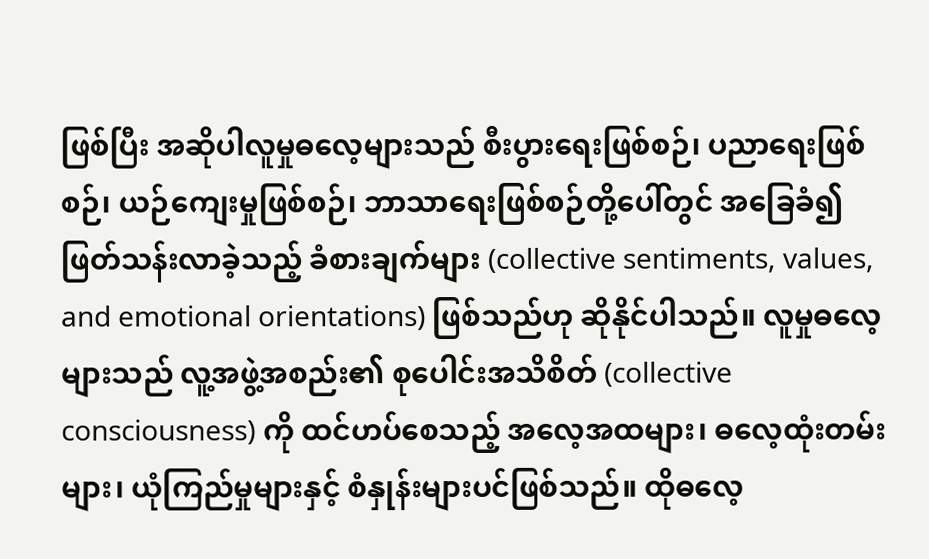ဖြစ်ပြီး အဆိုပါလူမှုဓလေ့များသည် စီးပွားရေးဖြစ်စဉ်၊ ပညာရေးဖြစ်စဉ်၊ ယဉ်ကျေးမှုဖြစ်စဉ်၊ ဘာသာရေးဖြစ်စဉ်တို့ပေါ်တွင် အခြေခံ၍ ဖြတ်သန်းလာခဲ့သည့် ခံစားချက်များ (collective sentiments, values, and emotional orientations) ဖြစ်သည်ဟု ဆိုနိုင်ပါသည်။ လူမှုဓလေ့များသည် လူ့အဖွဲ့အစည်း၏ စုပေါင်းအသိစိတ် (collective consciousness) ကို ထင်ဟပ်စေသည့် အလေ့အထများ၊ ဓလေ့ထုံးတမ်းများ၊ ယုံကြည်မှုများနှင့် စံနှုန်းများပင်ဖြစ်သည်။ ထိုဓလေ့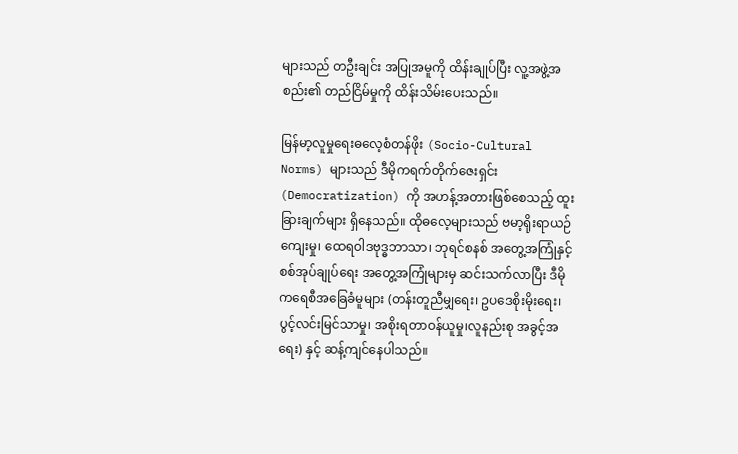များသည် တဦးချင်း အပြုအမူကို ထိန်းချုပ်ပြီး လူ့အဖွဲ့အစည်း၏ တည်ငြိမ်မှုကို ထိန်းသိမ်းပေးသည်။

မြန်မာ့လူမှုရေးဓလေ့စံတန်ဖိုး (Socio-Cultural Norms) များသည် ဒီမိုကရက်တိုက်ဇေးရှင်း (Democratization) ကို အဟန့်အတားဖြစ်စေသည့် ထူးခြားချက်များ ရှိနေသည်။ ထိုဓလေ့များသည် ဗမာ့ရိုးရာယဉ်ကျေးမှု၊ ထေရဝါဒဗုဒ္ဓဘာသာ၊ ဘုရင်စနစ် အတွေ့အကြုံနှင့် စစ်အုပ်ချုပ်ရေး အတွေ့အကြုံများမှ ဆင်းသက်လာပြီး ဒီမိုကရေစီအခြေခံမူများ (တန်းတူညီမျှရေး၊ ဥပဒေစိုးမိုးရေး၊ ပွင့်လင်းမြင်သာမှု၊ အစိုးရတာဝန်ယူမှု၊လူနည်းစု အခွင့်အရေး) နှင့် ဆန့်ကျင်နေပါသည်။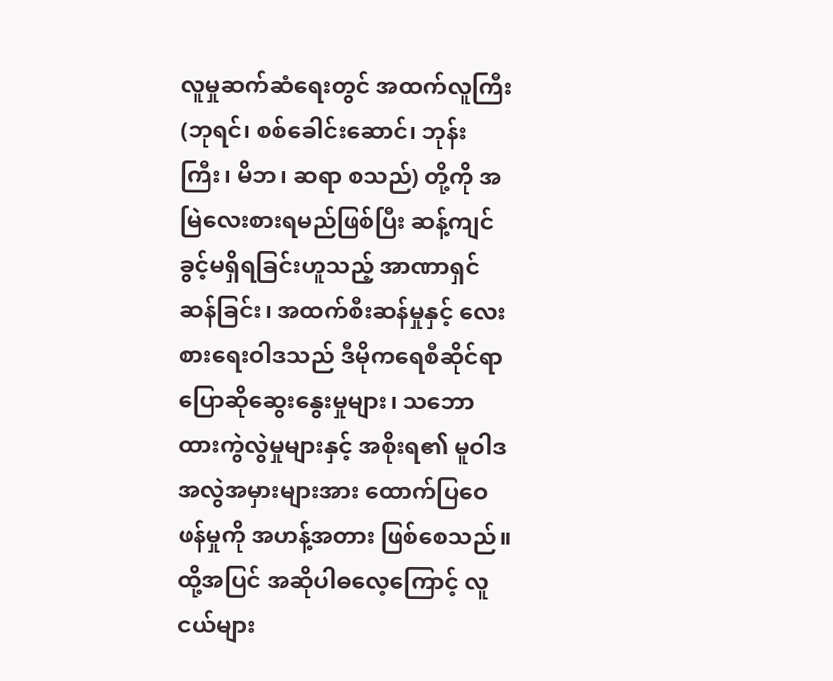လူမှုဆက်ဆံရေးတွင် အထက်လူကြီး (ဘုရင်၊ စစ်ခေါင်းဆောင်၊ ဘုန်းကြီး၊ မိဘ၊ ဆရာ စသည်) တို့ကို အမြဲလေးစားရမည်ဖြစ်ပြီး ဆန့်ကျင်ခွင့်မရှိရခြင်းဟူသည့် အာဏာရှင်ဆန်ခြင်း၊ အထက်စီးဆန်မှုနှင့် လေးစားရေးဝါဒသည် ဒီမိုကရေစီဆိုင်ရာ ပြောဆိုဆွေးနွေးမှုများ၊ သဘောထားကွဲလွဲမှုများနှင့် အစိုးရ၏ မူဝါဒအလွဲအမှားများအား ထောက်ပြဝေဖန်မှုကို အဟန့်အတား ဖြစ်စေသည်။ ထို့အပြင် အဆိုပါဓလေ့ကြောင့် လူငယ်များ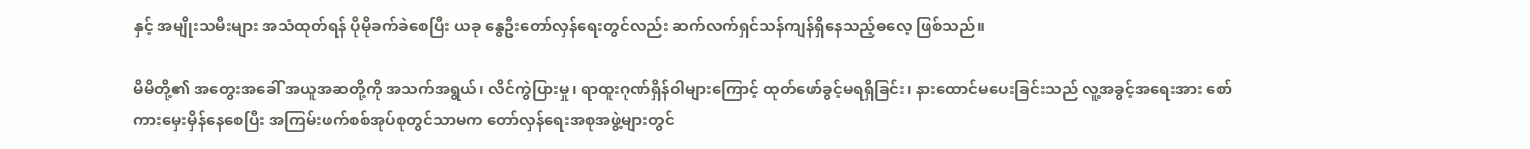နှင့် အမျိုးသမီးများ အသံထုတ်ရန် ပိုမိုခက်ခဲစေပြီး ယခု နွေဦးတော်လှန်ရေးတွင်လည်း ဆက်လက်ရှင်သန်ကျန်ရှိနေသည့်ဓလေ့ ဖြစ်သည်။

မိမိတို့၏ အတွေးအခေါ် အယူအဆတို့ကို အသက်အရွယ်၊ လိင်ကွဲပြားမှု၊ ရာထူးဂုဏ်ရှိန်ဝါများကြောင့် ထုတ်ဖော်ခွင့်မရရှိခြင်း၊ နားထောင်မပေးခြင်းသည် လူ့အခွင့်အရေးအား စော်ကားမှေးမှိန်နေစေပြီး အကြမ်းဖက်စစ်အုပ်စုတွင်သာမက တော်လှန်ရေးအစုအဖွဲ့များတွင်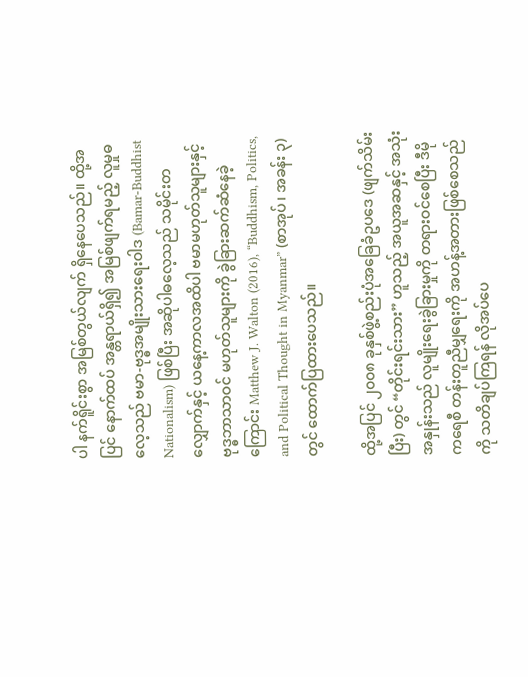ပါ နက်ရိူင်းစွာ အမြစ်တွယ်လျက် ရှိနေပေသည်။ ထို့အပြင် နောက်ထပ် အန္တရာယ်ရှိ၍ အမြစ်ဖျက်ရမည့် လူမှုဓလေ့သည် ဗမာ-ဗုဒ္ဓအမျိုးသားရေးဝါဒ (Bamar-Buddhist Nationalism) ဖြစ်ပြီး အဆိုပါဓလေ့သည် သမိုင်းတလျှောက်နှင့် ယနေ့ကာလအထိပါ ဗမာမဟုတ်သူများနှင့် ဗုဒ္ဓဘာသာဝင် မဟုတ်သူများကို ခွဲခြားဆက်ဆံနေခဲ့ကြောင်း Matthew J. Walton (2016), “Buddhism, Politics, and Political Thought in Myanmar” (စာအုပ်၊ အခန်း ၃) တွင် ထောက်ပြထားပေသည်။

ထို့အပြင် ၂၀၀၈ ခုနှစ်ဖွဲ့စည်းပုံအခြေခံဥပဒေ (ဖျက်သိမ်းပြီး) တွင် “တိုင်းရင်းသား” ဟူသည့် အယူအဆနှင့် အသုံးအနှုန်းသည် လူမျိုးရေးခွဲခြားမှုကို တရားဝင်စေပြီး ဒီမိုကရေစီ တန်းတူညီမျှရေးကို အဟန့်အတားဖြစ်စေသည်ကို သတိချပ်ကြရန် လိုအပ်ပေ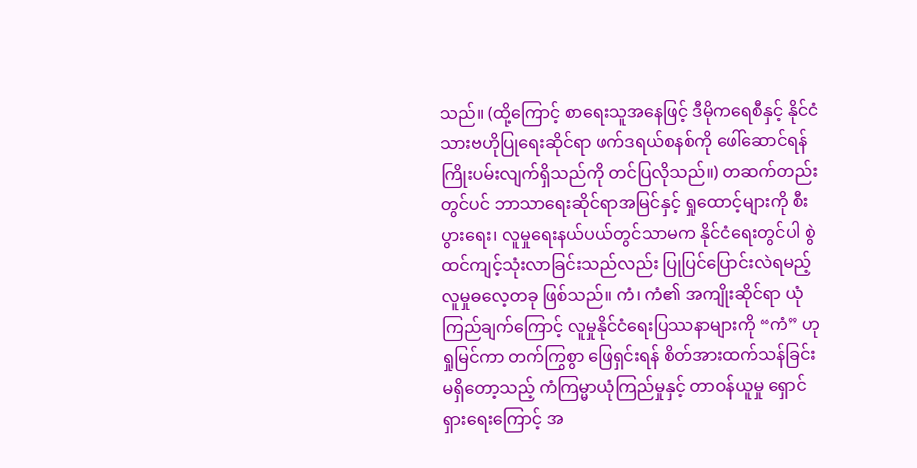သည်။ (ထို့ကြောင့် စာရေးသူအနေဖြင့် ဒီမိုကရေစီနှင့် နိုင်ငံသားဗဟိုပြုရေးဆိုင်ရာ ဖက်ဒရယ်စနစ်ကို ဖေါ်ဆောင်ရန် ကြိုးပမ်းလျက်ရှိသည်ကို တင်ပြလိုသည်။) တဆက်တည်းတွင်ပင် ဘာသာရေးဆိုင်ရာအမြင်နှင့် ရှုထောင့်များကို စီးပွားရေး၊ လူမှုရေးနယ်ပယ်တွင်သာမက နိုင်ငံရေးတွင်ပါ စွဲထင်ကျင့်သုံးလာခြင်းသည်လည်း ပြုပြင်ပြောင်းလဲရမည့် လူမှုဓလေ့တခု ဖြစ်သည်။ ကံ၊ ကံ၏ အကျိုးဆိုင်ရာ ယုံကြည်ချက်ကြောင့် လူမှုနိုင်ငံရေးပြဿနာများကို “ကံ” ဟု ရှုမြင်ကာ တက်ကြွစွာ ဖြေရှင်းရန် စိတ်အားထက်သန်ခြင်းမရှိတော့သည့် ကံကြမ္မာယုံကြည်မှုနှင့် တာဝန်ယူမှု ရှောင်ရှားရေးကြောင့် အ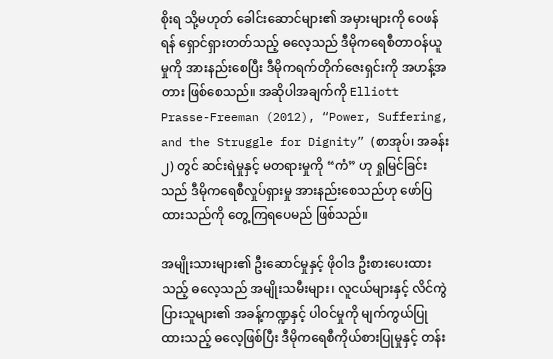စိုးရ သို့မဟုတ် ခေါင်းဆောင်များ၏ အမှားများကို ဝေဖန်ရန် ရှောင်ရှားတတ်သည့် ဓလေ့သည် ဒီမိုကရေစီတာဝန်ယူမှုကို အားနည်းစေပြီး ဒီမိုကရက်တိုက်ဇေးရှင်းကို အဟန့်အတား ဖြစ်စေသည်။ အဆိုပါအချက်ကို Elliott Prasse-Freeman (2012), “Power, Suffering, and the Struggle for Dignity” (စာအုပ်၊ အခန်း ၂) တွင် ဆင်းရဲမှုနှင့် မတရားမှုကို “ကံ” ဟု ရှုမြင်ခြင်းသည် ဒီမိုကရေစီလှုပ်ရှားမှု အားနည်းစေသည်ဟု ဖော်ပြထားသည်ကို တွေ့ကြရပေမည် ဖြစ်သည်။

အမျိုးသားများ၏ ဦးဆောင်မှုနှင့် ဖိုဝါဒ ဦးစားပေးထားသည့် ဓလေ့သည် အမျိုးသမီးများ၊ လူငယ်များနှင့် လိင်ကွဲပြားသူများ၏ အခန့်ကဏ္ဍနှင့် ပါဝင်မှုကို မျက်ကွယ်ပြုထားသည့် ဓလေ့ဖြစ်ပြီး ဒီမိုကရေစီကိုယ်စားပြုမှုနှင့် တန်း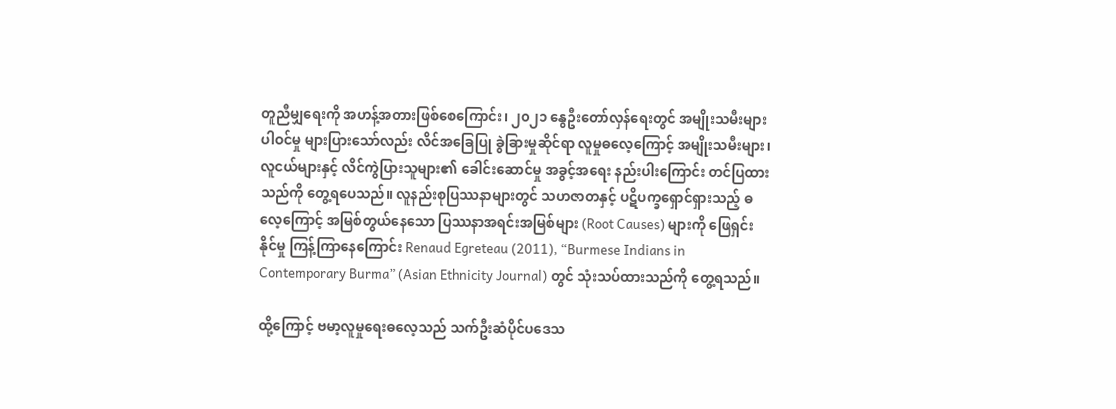တူညီမျှရေးကို အဟန့်အတားဖြစ်စေကြောင်း၊ ၂၀၂၁ နွေဦးတော်လှန်ရေးတွင် အမျိုးသမီးများ ပါဝင်မှု များပြားသော်လည်း လိင်အခြေပြု ခွဲခြားမှုဆိုင်ရာ လူမှုဓလေ့ကြောင့် အမျိုးသမီးများ၊ လူငယ်များနှင့် လိင်ကွဲပြားသူများ၏ ခေါင်းဆောင်မှု အခွင့်အရေး နည်းပါးကြောင်း တင်ပြထားသည်ကို တွေ့ရပေသည်။ လူနည်းစုပြဿနာများတွင် သဟဇာတနှင့် ပဋိပက္ခရှောင်ရှားသည့် ဓလေ့ကြောင့် အမြစ်တွယ်နေသော ပြဿနာအရင်းအမြစ်များ (Root Causes) များကို ဖြေရှင်းနိုင်မှု ကြန့်ကြာနေကြောင်း Renaud Egreteau (2011), “Burmese Indians in Contemporary Burma” (Asian Ethnicity Journal) တွင် သုံးသပ်ထားသည်ကို တွေ့ရသည်။

ထို့ကြောင့် ဗမာ့လူမှုရေးဓလေ့သည် သက်ဦးဆံပိုင်ပဒေသ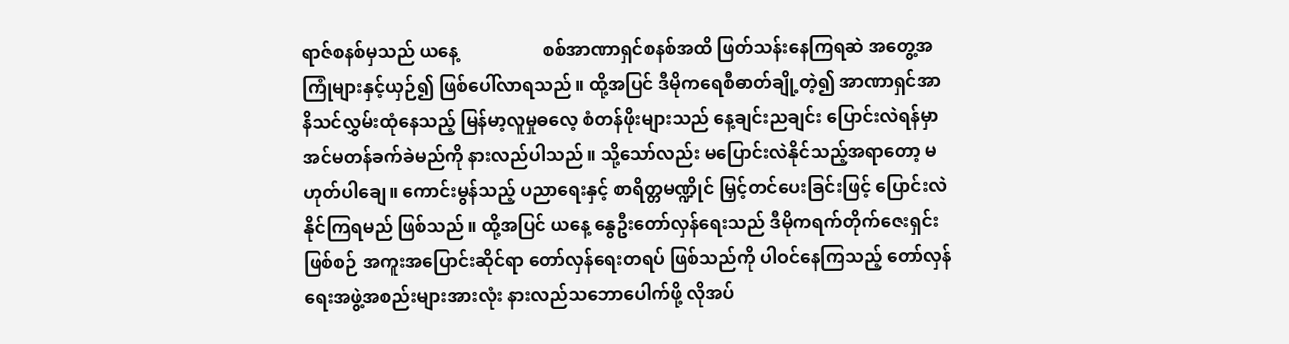ရာဇ်စနစ်မှသည် ယနေ့                   စစ်အာဏာရှင်စနစ်အထိ ဖြတ်သန်းနေကြရဆဲ အတွေ့အကြုံများနှင့်ယှဉ်၍ ဖြစ်ပေါ်လာရသည်။ ထို့အပြင် ဒီမိုကရေစီဓာတ်ချို့တဲ့၍ အာဏာရှင်အာနိသင်လွှမ်းထုံနေသည့် မြန်မာ့လူမှုဓလေ့ စံတန်ဖိုးများသည် နေ့ချင်းညချင်း ပြောင်းလဲရန်မှာ အင်မတန်ခက်ခဲမည်ကို နားလည်ပါသည်။ သို့သော်လည်း မပြောင်းလဲနိုင်သည့်အရာတော့ မဟုတ်ပါချေ။ ကောင်းမွန်သည့် ပညာရေးနှင့် စာရိတ္တမဏ္ဍိုင် မြှင့်တင်ပေးခြင်းဖြင့် ပြောင်းလဲနိုင်ကြရမည် ဖြစ်သည်။ ထို့အပြင် ယနေ့ နွေဦးတော်လှန်ရေးသည် ဒီမိုကရက်တိုက်ဇေးရှင်းဖြစ်စဉ် အကူးအပြောင်းဆိုင်ရာ တော်လှန်ရေးတရပ် ဖြစ်သည်ကို ပါဝင်နေကြသည့် တော်လှန်ရေးအဖွဲ့အစည်းများအားလုံး နားလည်သဘောပေါက်ဖို့ လိုအပ်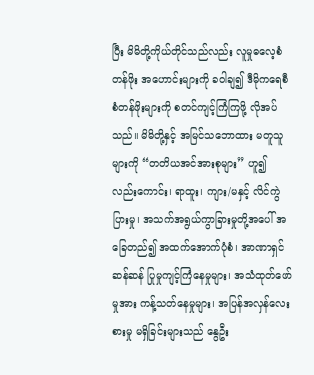ပြီး မိမိတို့ကိုယ်တိုင်သည်လည်း လူမှုဓလေ့စံတန်ဖိုး အဟောင်းများကို ခဝါချ၍ ဒီမိုကရေစီစံတန်ဖိုးများကို စတင်ကျင့်ကြံကြဖို့ လိုအပ်သည်။ မိမိတို့နှင့် အမြင်သဘောထား မတူသူများကို “တတိယအင်အားစုများ” ဟူ၍ လည်းကောင်း၊ ရာထူး၊ ကျား/မနှင့် လိင်ကွဲပြားမှု၊ အသက်အရွယ်ကွာခြားမှုတို့အပေါ် အခြေတည်၍ အထက်အောက်ပုံစံ၊ အာဏာရှင်ဆန်ဆန် ပြုမှုကျင့်ကြံနေမှုများ၊ အသံထုတ်ဖော်မှုအား ကန့်သတ်နေမှုများ၊ အပြန်အလှန်လေးစားမှု မရှိခြင်းများသည် နွေဦး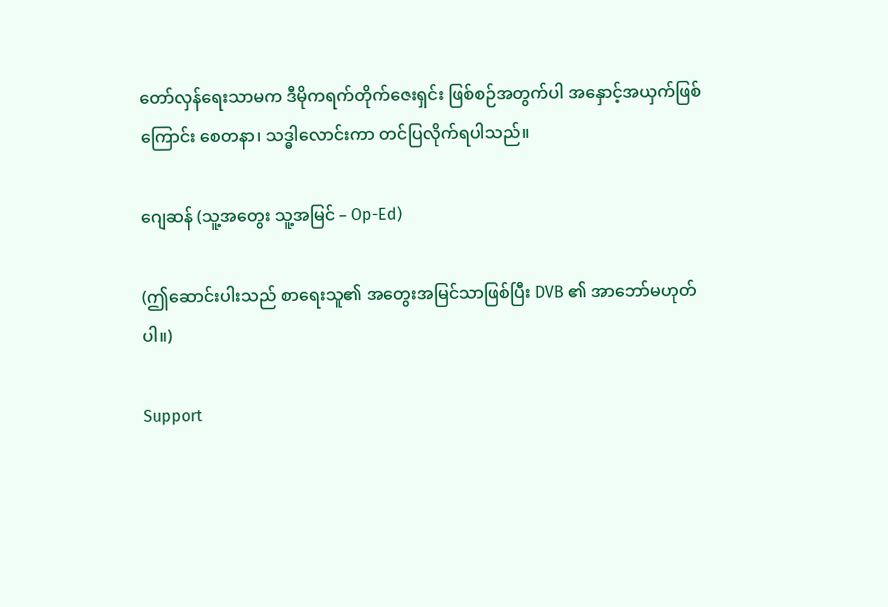တော်လှန်ရေးသာမက ဒီမိုကရက်တိုက်ဇေးရှင်း ဖြစ်စဉ်အတွက်ပါ အနှောင့်အယှက်ဖြစ်ကြောင်း စေတနာ၊ သဒ္ဓါလောင်းကာ တင်ပြလိုက်ရပါသည်။

ဂျေဆန် (သူ့အတွေး သူ့အမြင် – Op-Ed)

(ဤဆောင်းပါးသည် စာရေးသူ၏ အတွေးအမြင်သာဖြစ်ပြီး DVB ၏ အာဘော်မဟုတ်ပါ။)

Support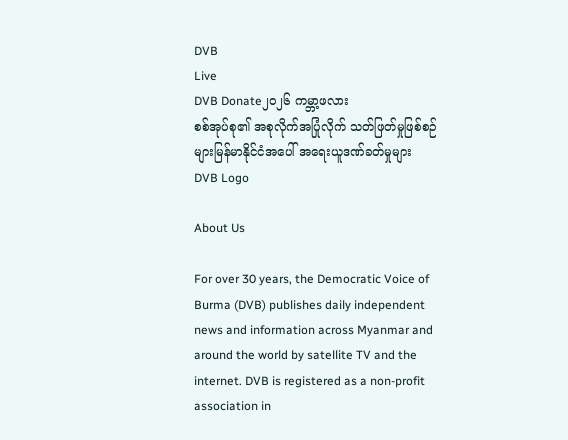DVB
Live
DVB Donate၂၀၂၆ ကမ္ဘာ့ဖလား
စစ်အုပ်စု၏ အစုလိုက်အပြုံလိုက် သတ်ဖြတ်မှုဖြစ်စဉ်များမြန်မာနိုင်ငံအပေါ် အရေးယူဒဏ်ခတ်မှုများ
DVB Logo

About Us

For over 30 years, the Democratic Voice of Burma (DVB) publishes daily independent news and information across Myanmar and around the world by satellite TV and the internet. DVB is registered as a non-profit association in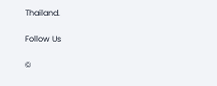Thailand.

Follow Us

©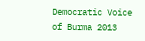Democratic Voice of Burma 2013